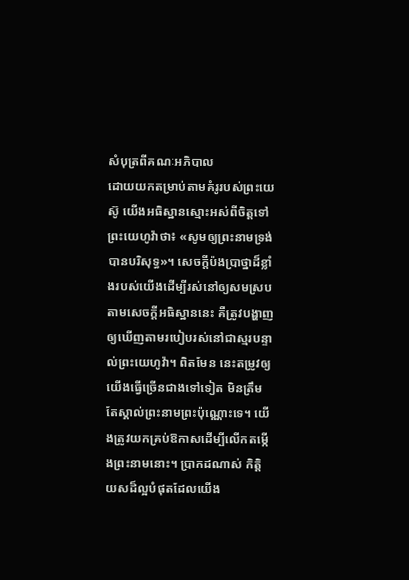សំបុត្រពីគណៈអភិបាល
ដោយយកតម្រាប់តាមគំរូរបស់ព្រះយេស៊ូ យើងអធិស្ឋានស្មោះអស់ពីចិត្តទៅព្រះយេហូវ៉ាថា៖ «សូមឲ្យព្រះនាមទ្រង់បានបរិសុទ្ធ»។ សេចក្ដីប៉ងប្រាថ្នាដ៏ខ្លាំងរបស់យើងដើម្បីរស់នៅឲ្យសមស្របតាមសេចក្ដីអធិស្ឋាននេះ គឺត្រូវបង្ហាញឲ្យឃើញតាមរបៀបរស់នៅជាស្មរបន្ទាល់ព្រះយេហូវ៉ា។ ពិតមែន នេះតម្រូវឲ្យយើងធ្វើច្រើនជាងទៅទៀត មិនត្រឹមតែស្គាល់ព្រះនាមព្រះប៉ុណ្ណោះទេ។ យើងត្រូវយកគ្រប់ឱកាសដើម្បីលើកតម្កើងព្រះនាមនោះ។ ប្រាកដណាស់ កិត្ដិយសដ៏ល្អបំផុតដែលយើង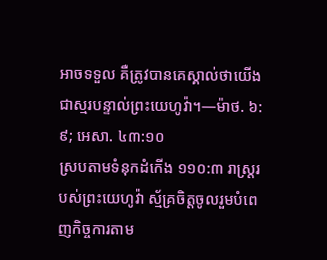អាចទទួល គឺត្រូវបានគេស្គាល់ថាយើងជាស្មរបន្ទាល់ព្រះយេហូវ៉ា។—ម៉ាថ. ៦:៩; អេសា. ៤៣:១០
ស្របតាមទំនុកដំកើង ១១០:៣ រាស្ត្ររបស់ព្រះយេហូវ៉ា ស្ម័គ្រចិត្តចូលរួមបំពេញកិច្ចការតាម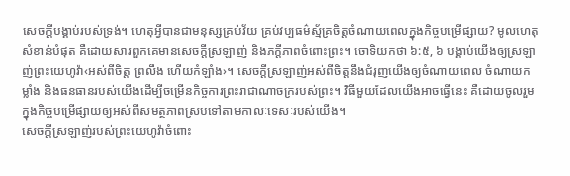សេចក្ដីបង្គាប់របស់ទ្រង់។ ហេតុអ្វីបានជាមនុស្សគ្រប់វ័យ គ្រប់វប្បធម៌ស្ម័គ្រចិត្តចំណាយពេលក្នុងកិច្ចបម្រើផ្សាយ? មូលហេតុសំខាន់បំផុត គឺដោយសារពួកគេមានសេចក្ដីស្រឡាញ់ និងភក្ដីភាពចំពោះព្រះ។ ចោទិយកថា ៦:៥, ៦ បង្គាប់យើងឲ្យស្រឡាញ់ព្រះយេហូវ៉ា‹អស់ពីចិត្ត ព្រលឹង ហើយកំឡាំង›។ សេចក្ដីស្រឡាញ់អស់ពីចិត្តនឹងជំរុញយើងឲ្យចំណាយពេល ចំណាយកម្លាំង និងធនធានរបស់យើងដើម្បីចម្រើនកិច្ចការព្រះរាជាណាចក្ររបស់ព្រះ។ វិធីមួយដែលយើងអាចធ្វើនេះ គឺដោយចូលរួមក្នុងកិច្ចបម្រើផ្សាយឲ្យអស់ពីសមត្ថភាពស្របទៅតាមកាលៈទេសៈរបស់យើង។
សេចក្ដីស្រឡាញ់របស់ព្រះយេហូវ៉ាចំពោះ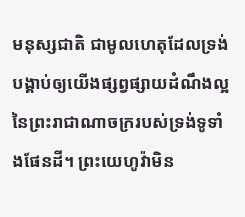មនុស្សជាតិ ជាមូលហេតុដែលទ្រង់បង្គាប់ឲ្យយើងផ្សព្វផ្សាយដំណឹងល្អនៃព្រះរាជាណាចក្ររបស់ទ្រង់ទូទាំងផែនដី។ ព្រះយេហូវ៉ាមិន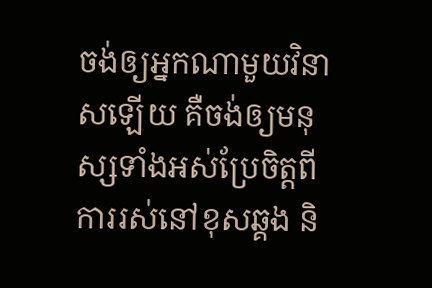ចង់ឲ្យអ្នកណាមួយវិនាសឡើយ គឺចង់ឲ្យមនុស្សទាំងអស់ប្រែចិត្តពីការរស់នៅខុសឆ្គង និ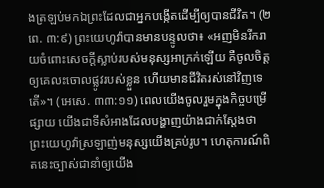ងត្រឡប់មកឯព្រះដែលជាអ្នកបង្កើតដើម្បីឲ្យបានជីវិត។ (២ពេ. ៣:៩) ព្រះយេហូវ៉ាបានមានបន្ទូលថា៖ «អញមិនរីករាយចំពោះសេចក្ដីស្លាប់របស់មនុស្សអាក្រក់ឡើយ គឺចូលចិត្តឲ្យគេលះចោលផ្លូវរបស់ខ្លួន ហើយមានជីវិតរស់នៅវិញទេតើ»។ (អេសេ. ៣៣:១១) ពេលយើងចូលរួមក្នុងកិច្ចបម្រើផ្សាយ យើងជាទីសំអាងដែលបង្ហាញយ៉ាងជាក់ស្តែងថា ព្រះយេហូវ៉ាស្រឡាញ់មនុស្សយើងគ្រប់រូប។ ហេតុការណ៍ពិតនេះច្បាស់ជានាំឲ្យយើង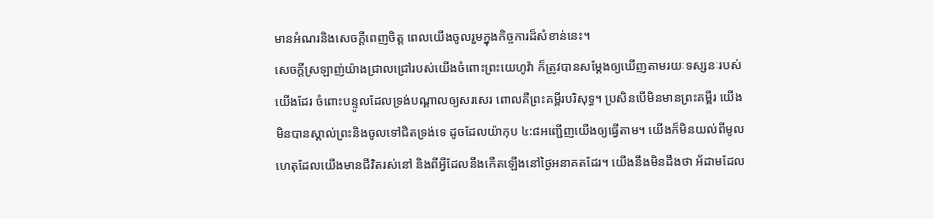មានអំណរនិងសេចក្ដីពេញចិត្ត ពេលយើងចូលរួមក្នុងកិច្ចការដ៏សំខាន់នេះ។
សេចក្ដីស្រឡាញ់យ៉ាងជ្រាលជ្រៅរបស់យើងចំពោះព្រះយេហូវ៉ា ក៏ត្រូវបានសម្ដែងឲ្យឃើញតាមរយៈទស្សនៈរបស់យើងដែរ ចំពោះបន្ទូលដែលទ្រង់បណ្ដាលឲ្យសរសេរ ពោលគឺព្រះគម្ពីរបរិសុទ្ធ។ ប្រសិនបើមិនមានព្រះគម្ពីរ យើងមិនបានស្គាល់ព្រះនិងចូលទៅជិតទ្រង់ទេ ដូចដែលយ៉ាកុប ៤:៨អញ្ជើញយើងឲ្យធ្វើតាម។ យើងក៏មិនយល់ពីមូលហេតុដែលយើងមានជីវិតរស់នៅ និងពីអ្វីដែលនឹងកើតឡើងនៅថ្ងៃអនាគតដែរ។ យើងនឹងមិនដឹងថា អ័ដាមដែល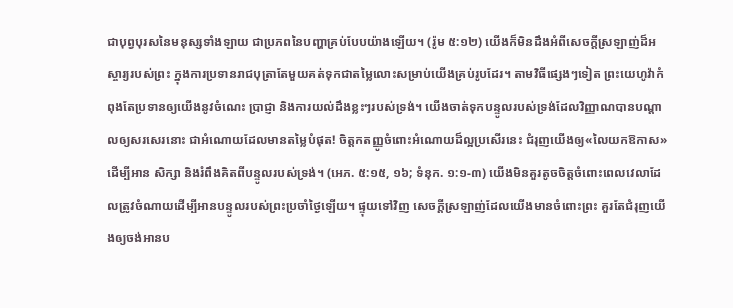ជាបុព្វបុរសនៃមនុស្សទាំងឡាយ ជាប្រភពនៃបញ្ហាគ្រប់បែបយ៉ាងឡើយ។ (រ៉ូម ៥:១២) យើងក៏មិនដឹងអំពីសេចក្ដីស្រឡាញ់ដ៏អស្ចារ្យរបស់ព្រះ ក្នុងការប្រទានរាជបុត្រាតែមួយគត់ទុកជាតម្លៃលោះសម្រាប់យើងគ្រប់រូបដែរ។ តាមវិធីផ្សេងៗទៀត ព្រះយេហូវ៉ាកំពុងតែប្រទានឲ្យយើងនូវចំណេះ ប្រាជ្ញា និងការយល់ដឹងខ្លះៗរបស់ទ្រង់។ យើងចាត់ទុកបន្ទូលរបស់ទ្រង់ដែលវិញ្ញាណបានបណ្ដាលឲ្យសរសេរនោះ ជាអំណោយដែលមានតម្លៃបំផុត! ចិត្តកតញ្ញូចំពោះអំណោយដ៏ល្អប្រសើរនេះ ជំរុញយើងឲ្យ«លៃយកឱកាស»ដើម្បីអាន សិក្សា និងរំពឹងគិតពីបន្ទូលរបស់ទ្រង់។ (អេភ. ៥:១៥, ១៦; ទំនុក. ១:១-៣) យើងមិនគួរតូចចិត្តចំពោះពេលវេលាដែលត្រូវចំណាយដើម្បីអានបន្ទូលរបស់ព្រះប្រចាំថ្ងៃឡើយ។ ផ្ទុយទៅវិញ សេចក្ដីស្រឡាញ់ដែលយើងមានចំពោះព្រះ គួរតែជំរុញយើងឲ្យចង់អានប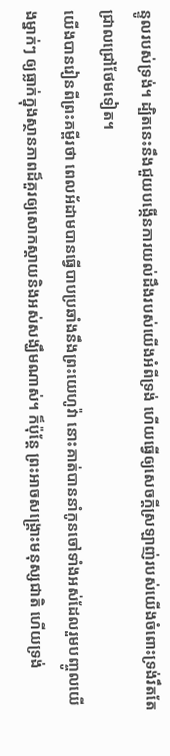ន្ទូលរបស់ទ្រង់។ ដ្បិតនេះនឹងជួយបង្កើនការយល់ដឹងរបស់យើងអំពីទ្រង់ ហើយធ្វើឲ្យសេចក្ដីស្រឡាញ់របស់យើងចំពោះទ្រង់រឹតតែជ្រាលជ្រៅថែមទៀត។
យើងបានរៀនពីព្រះគម្ពីរថា ពេលអ័ដាមបានធ្វើបាបប្រឆាំងនឹងព្រះយេហូវ៉ា នោះគាត់បាននាំកូនចៅទាំងអស់ដែលរួមបញ្ចូលយើងម្នាក់ៗ ឲ្យធ្លាក់ក្នុងស្ថានភាពដ៏គួរឲ្យសោកស្ដាយនិងអស់សង្ឃឹមណាស់។ ក៏ប៉ុន្តែ ព្រះអាចសង្គ្រោះមនុស្សជាតិ ហើយទ្រង់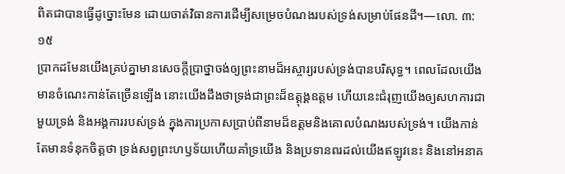ពិតជាបានធ្វើដូច្នោះមែន ដោយចាត់វិធានការដើម្បីសម្រេចបំណងរបស់ទ្រង់សម្រាប់ផែនដី។—លោ. ៣:១៥
ប្រាកដមែនយើងគ្រប់គ្នាមានសេចក្ដីប្រាថ្នាចង់ឲ្យព្រះនាមដ៏អស្ចារ្យរបស់ទ្រង់បានបរិសុទ្ធ។ ពេលដែលយើងមានចំណេះកាន់តែច្រើនឡើង នោះយើងដឹងថាទ្រង់ជាព្រះដ៏ឧត្តុង្គឧត្តម ហើយនេះជំរុញយើងឲ្យសហការជាមួយទ្រង់ និងអង្គការរបស់ទ្រង់ ក្នុងការប្រកាសប្រាប់ពីនាមដ៏ឧត្តមនិងគោលបំណងរបស់ទ្រង់។ យើងកាន់តែមានទំនុកចិត្តថា ទ្រង់សព្វព្រះហឫទ័យហើយគាំទ្រយើង និងប្រទានពរដល់យើងឥឡូវនេះ និងនៅអនាគ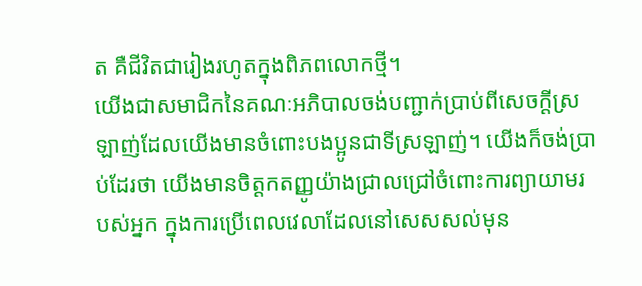ត គឺជីវិតជារៀងរហូតក្នុងពិភពលោកថ្មី។
យើងជាសមាជិកនៃគណៈអភិបាលចង់បញ្ជាក់ប្រាប់ពីសេចក្ដីស្រឡាញ់ដែលយើងមានចំពោះបងប្អូនជាទីស្រឡាញ់។ យើងក៏ចង់ប្រាប់ដែរថា យើងមានចិត្តកតញ្ញូយ៉ាងជ្រាលជ្រៅចំពោះការព្យាយាមរបស់អ្នក ក្នុងការប្រើពេលវេលាដែលនៅសេសសល់មុន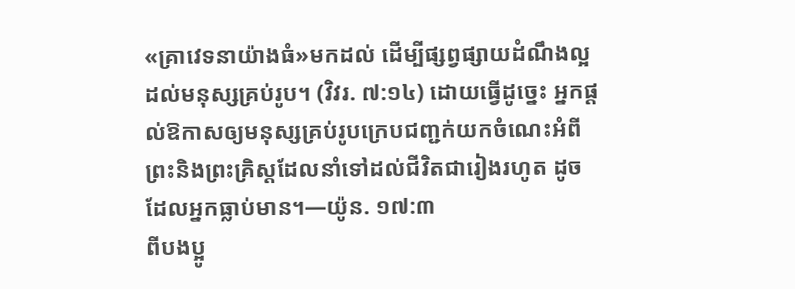«គ្រាវេទនាយ៉ាងធំ»មកដល់ ដើម្បីផ្សព្វផ្សាយដំណឹងល្អដល់មនុស្សគ្រប់រូប។ (វិវរ. ៧:១៤) ដោយធ្វើដូច្នេះ អ្នកផ្ដល់ឱកាសឲ្យមនុស្សគ្រប់រូបក្រេបជញ្ជក់យកចំណេះអំពីព្រះនិងព្រះគ្រិស្តដែលនាំទៅដល់ជីវិតជារៀងរហូត ដូចដែលអ្នកធ្លាប់មាន។—យ៉ូន. ១៧:៣
ពីបងប្អូ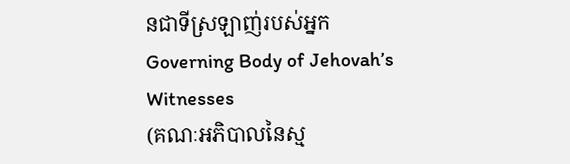នជាទីស្រឡាញ់របស់អ្នក
Governing Body of Jehovah’s Witnesses
(គណៈអភិបាលនៃស្ម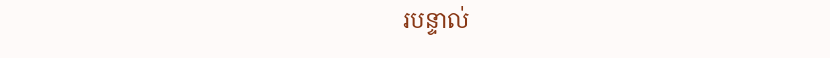របន្ទាល់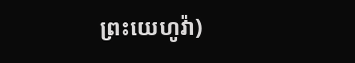ព្រះយេហូវ៉ា)